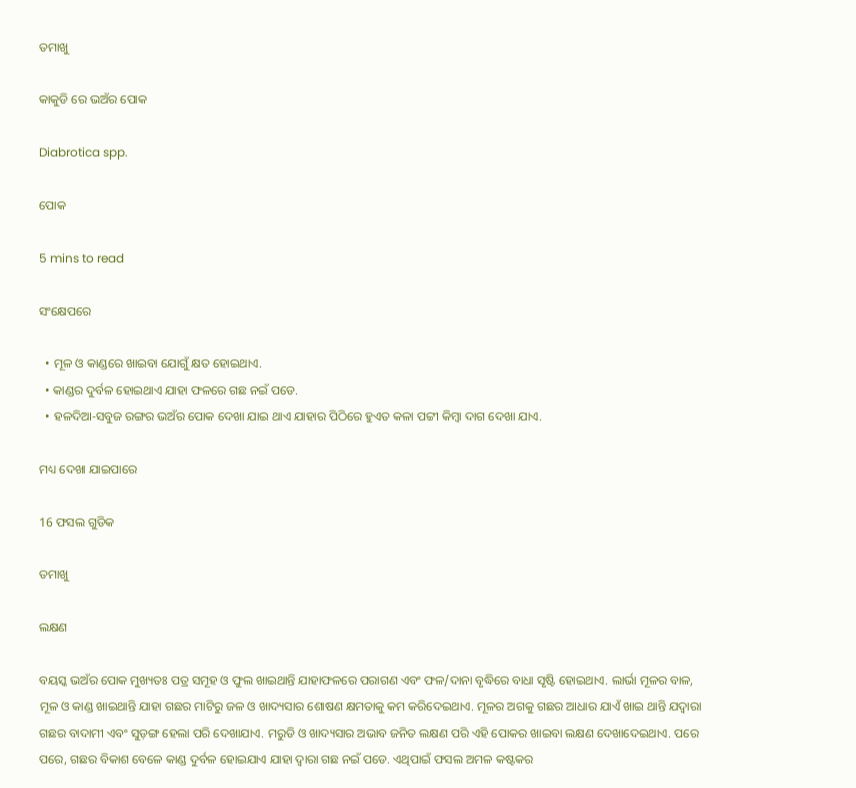ତମାଖୁ

କାକୁଡି ରେ ଭଅଁର ପୋକ

Diabrotica spp.

ପୋକ

5 mins to read

ସଂକ୍ଷେପରେ

  • ମୂଳ ଓ କାଣ୍ଡରେ ଖାଇବା ଯୋଗୁଁ କ୍ଷତ ହୋଇଥାଏ.
  • କାଣ୍ଡର ଦୁର୍ବଳ ହୋଇଥାଏ ଯାହା ଫଳରେ ଗଛ ନଇଁ ପଡେ.
  • ହଳଦିଆ-ସବୁଜ ରଙ୍ଗର ଭଅଁର ପୋକ ଦେଖା ଯାଇ ଥାଏ ଯାହାର ପିଠିରେ ହୁଏତ କଳା ପଟ୍ଟୀ କିମ୍ବା ଦାଗ ଦେଖା ଯାଏ.

ମଧ୍ୟ ଦେଖା ଯାଇପାରେ

16 ଫସଲ ଗୁଡିକ

ତମାଖୁ

ଲକ୍ଷଣ

ବୟସ୍କ ଭଅଁର ପୋକ ମୁଖ୍ୟତଃ ପତ୍ର ସମୂହ ଓ ଫୁଲ ଖାଇଥାନ୍ତି ଯାହାଫଳରେ ପରାଗଣ ଏବଂ ଫଳ/ଦାନା ବୃଦ୍ଧିରେ ବାଧା ସୃଷ୍ଟି ହୋଇଥାଏ. ଲାର୍ଭା ମୂଳର ବାଳ, ମୂଳ ଓ କାଣ୍ଡ ଖାଇଥାନ୍ତି ଯାହା ଗଛର ମାଟିରୁ ଜଳ ଓ ଖାଦ୍ୟସାର ଶୋଷଣ କ୍ଷମତାକୁ କମ କରିଦେଇଥାଏ. ମୂଳର ଅଗକୁ ଗଛର ଆଧାର ଯାଏଁ ଖାଇ ଥାନ୍ତି ଯଦ୍ୱାରା ଗଛର ବାଦାମୀ ଏବଂ ସୁଡ଼ଙ୍ଗ ହେଲା ପରି ଦେଖାଯାଏ. ମରୁଡି ଓ ଖାଦ୍ୟସାର ଅଭାବ ଜନିତ ଲକ୍ଷଣ ପରି ଏହି ପୋକର ଖାଇବା ଲକ୍ଷଣ ଦେଖାଦେଇଥାଏ. ପରେ ପରେ, ଗଛର ବିକାଶ ବେଳେ କାଣ୍ଡ ଦୁର୍ବଳ ହୋଇଯାଏ ଯାହା ଦ୍ୱାରା ଗଛ ନଇଁ ପଡେ. ଏଥିପାଇଁ ଫସଲ ଅମଳ କଷ୍ଟକର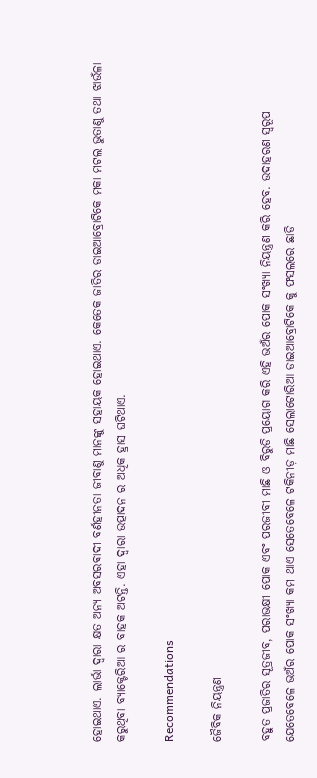ହୋଇଥାଏ. ଲାର୍ଭା ଦ୍ୱାରା କ୍ଷତ ଅନ୍ୟ ଅବସରଵାଦୀ ବର୍ଣହୀନତା ଜୀବାଣୁ ମାନଙ୍କୁ ସହାୟକ ହୋଇଥାଏ. କେତେକ ଜାତିର ଡାଇଆବ୍ରୋଟିକେ ମକା ମଟଲ ଭୁତାଣୁ ତଥା ଝାଉଁଳା କରୁଥିବା ବ୍ୟାକ୍ଟେରିଆ ର ବାହକ ଅଟନ୍ତି. ଏହା ଦ୍ୱାରା ଉତ୍ପାଦନ ର ଅଧିକ ହ୍ରାସ ଘଟିଥାଏ.

Recommendations

ଜୈବିକ ନିୟନ୍ତ୍ରଣ

ବହୁତ ପ୍ରଜାତିର ସୂତ୍ରଜୀବ, ପରାଭକ୍ଷୀ ପୋକ ଏବଂ ପରଜୀବୀ ମାଛି ଓ ବିରୁଡି ପ୍ରୟୋଗ କରି ଏହି ଭଅଁର ପୋକ ସଂଖ୍ୟା ନିୟନ୍ତ୍ରଣ କରି ହେବ. ଉଦାହରଣ ସ୍ୱରୂପ ଯେତେବେଳେ ଭଅଁର ପୋକ ସଂଖ୍ୟା କମ ଥାଏ ସେତେବେଳେ ଟକିନୀଡ଼ ମାଛି ସେଲାଟୋରିଆ ଡାଇଆବ୍ରୋଟିକେ କୁ ଫସଲରେ ଛାଡି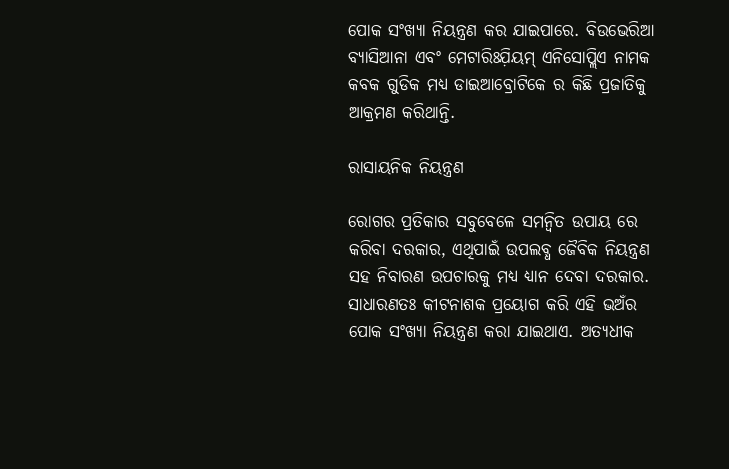ପୋକ ସଂଖ୍ୟା ନିୟନ୍ତ୍ରଣ କର ଯାଇପାରେ. ବିଉଭେରିଆ ବ୍ୟାସିଆନା ଏବଂ ମେଟାରିଃଯ଼ିୟମ୍ ଏନିସୋପ୍ଲିଏ ନାମକ କବକ ଗୁଡିକ ମଧ୍ୟ ଡାଇଆବ୍ରୋଟିକେ ର କିଛି ପ୍ରଜାତିକୁ ଆକ୍ରମଣ କରିଥାନ୍ତି.

ରାସାୟନିକ ନିୟନ୍ତ୍ରଣ

ରୋଗର ପ୍ରତିକାର ସବୁବେଳେ ସମନ୍ବିତ ଉପାୟ ରେ କରିବା ଦରକାର, ଏଥିପାଇଁ ଉପଲବ୍ଧ ଜୈବିକ ନିୟନ୍ତ୍ରଣ ସହ ନିବାରଣ ଉପଚାରକୁ ମଧ୍ୟ ଧ୍ୟାନ ଦେବା ଦରକାର. ସାଧାରଣତଃ କୀଟନାଶକ ପ୍ରୟୋଗ କରି ଏହି ଭଅଁର ପୋକ ସଂଖ୍ୟା ନିୟନ୍ତ୍ରଣ କରା ଯାଇଥାଏ. ଅତ୍ୟଧୀକ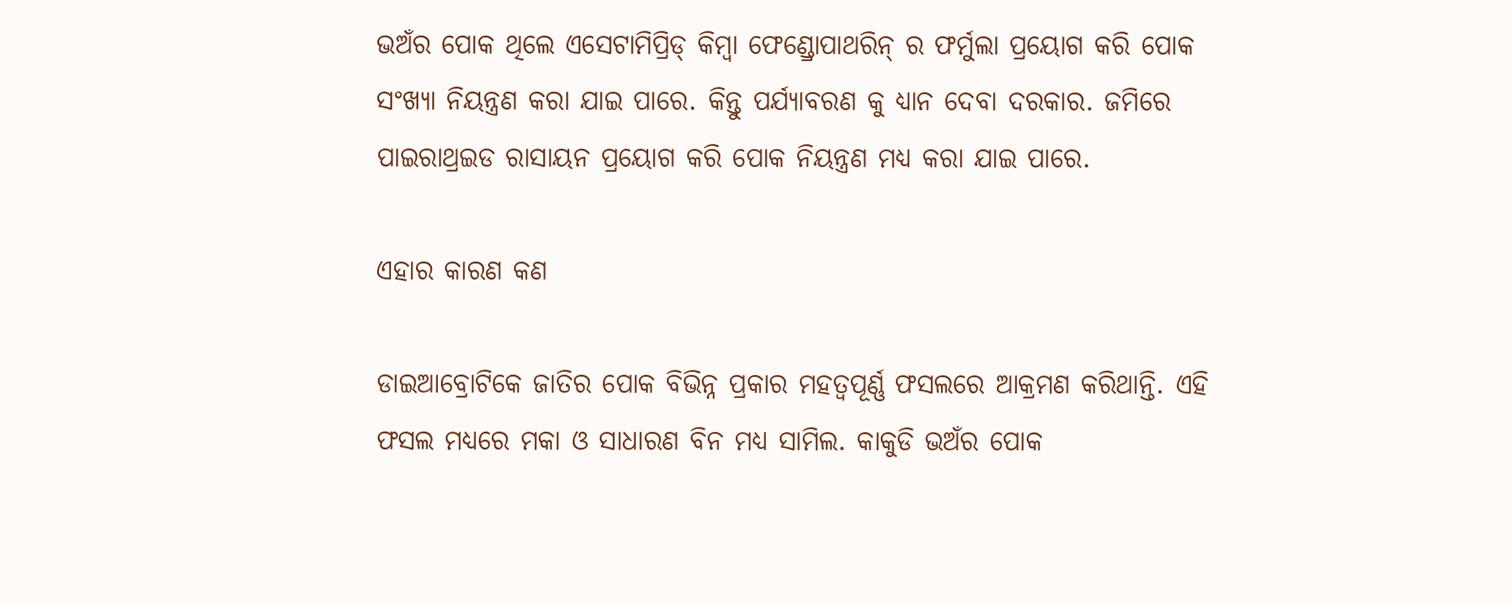ଭଅଁର ପୋକ ଥିଲେ ଏସେଟାମିପ୍ରିଡ୍ କିମ୍ବା ଫେଣ୍ଡ୍ରୋପାଥରିନ୍ ର ଫର୍ମୁଲା ପ୍ରୟୋଗ କରି ପୋକ ସଂଖ୍ୟା ନିୟନ୍ତ୍ରଣ କରା ଯାଇ ପାରେ. କିନ୍ତୁ ପର୍ଯ୍ୟାବରଣ କୁ ଧ୍ୟାନ ଦେବା ଦରକାର. ଜମିରେ ପାଇରାଥ୍ରଇଡ ରାସାୟନ ପ୍ରୟୋଗ କରି ପୋକ ନିୟନ୍ତ୍ରଣ ମଧ୍ୟ କରା ଯାଇ ପାରେ.

ଏହାର କାରଣ କଣ

ଡାଇଆବ୍ରୋଟିକେ ଜାତିର ପୋକ ବିଭିନ୍ନ ପ୍ରକାର ମହତ୍ୱପୂର୍ଣ୍ଣ ଫସଲରେ ଆକ୍ରମଣ କରିଥାନ୍ତି. ଏହି ଫସଲ ମଧ୍ୟରେ ମକା ଓ ସାଧାରଣ ବିନ ମଧ୍ୟ ସାମିଲ. କାକୁଡି ଭଅଁର ପୋକ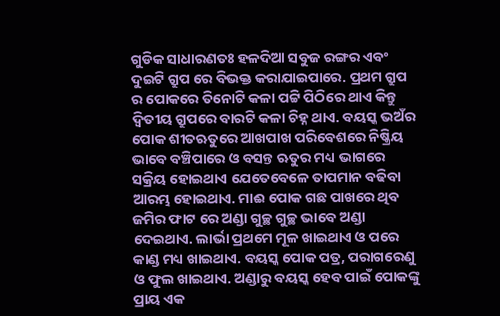ଗୁଡିକ ସାଧାରଣତଃ ହଳଦିଆ ସବୁଜ ରଙ୍ଗର ଏବଂ ଦୁଇଟି ଗ୍ରୁପ ରେ ବିଭକ୍ତ କରାଯାଇପାରେ. ପ୍ରଥମ ଗ୍ରୁପ ର ପୋକରେ ତିନୋଟି କଳା ପଟ୍ଟି ପିଠିରେ ଥାଏ କିନ୍ତୁ ଦ୍ଵିତୀୟ ଗ୍ରୁପରେ ବାରଟି କଳା ଚିହ୍ନ ଥାଏ. ବୟସ୍କ ଭଅଁର ପୋକ ଶୀତଋତୁରେ ଆଖପାଖ ପରିବେଶରେ ନିଷ୍କ୍ରିୟ ଭାବେ ବଞ୍ଚିପାରେ ଓ ବସନ୍ତ ଋତୁର ମଧ୍ୟ ଭାଗରେ ସକ୍ରିୟ ହୋଇଥାଏ ଯେତେବେଳେ ତାପମାନ ବଢିବା ଆରମ୍ଭ ହୋଇଥାଏ. ମାଈ ପୋକ ଗଛ ପାଖରେ ଥିବ ଜମିର ଫାଟ ରେ ଅଣ୍ଡା ଗୁଚ୍ଛ ଗୁଚ୍ଛ ଭାବେ ଅଣ୍ଡା ଦେଇଥାଏ. ଲାର୍ଭା ପ୍ରଥମେ ମୂଳ ଖାଇଥାଏ ଓ ପରେ କାଣ୍ଡ ମଧ୍ୟ ଖାଇଥାଏ. ବୟସ୍କ ପୋକ ପତ୍ର, ପରାଗରେଣୁ ଓ ଫୁଲ ଖାଇଥାଏ. ଅଣ୍ଡାରୁ ବୟସ୍କ ହେବ ପାଇଁ ପୋକଙ୍କୁ ପ୍ରାୟ ଏକ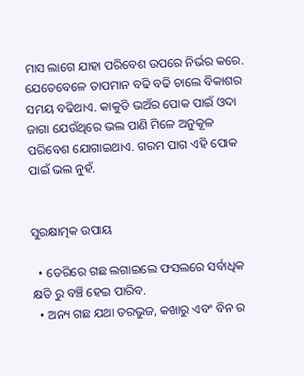ମାସ ଲାଗେ ଯାହା ପରିବେଶ ଉପରେ ନିର୍ଭର କରେ. ଯେତେବେଳେ ତାପମାନ ବଢି ବଢି ଚାଲେ ବିକାଶର ସମୟ ବଢିଥାଏ. କାକୁଡି ଭଅଁର ପୋକ ପାଇଁ ଓଦା ଜାଗା ଯେଉଁଥିରେ ଭଲ ପାଣି ମିଳେ ଅନୁକୂଳ ପରିବେଶ ଯୋଗାଇଥାଏ. ଗରମ ପାଗ ଏହି ପୋକ ପାଇଁ ଭଲ ନୁହଁ.


ସୁରକ୍ଷାତ୍ମକ ଉପାୟ

  • ଡେରିରେ ଗଛ ଲଗାଇଲେ ଫସଲରେ ସର୍ବାଧିକ କ୍ଷତି ରୁ ବଞ୍ଚି ହେଇ ପାରିବ.
  • ଅନ୍ୟ ଗଛ ଯଥା ତରଭୁଜ, କଖାରୁ ଏବଂ ବିନ ର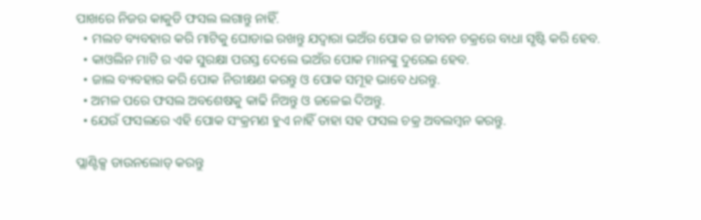ପାଖରେ ନିଜର କାକୁଡି ଫସଲ ଲଗାନ୍ତୁ ନାହିଁ.
  • ମଲଚ ବ୍ୟବହାର କରି ମାଟିକୁ ଘୋଡାଇ ରଖନ୍ତୁ ଯଦ୍ୱାରା ଭଅଁର ପୋକ ର ଜୀବନ ଚକ୍ରରେ ବାଧା ସୃଷ୍ଟି କରି ହେବ.
  • କାଓଲିନ ମାଟି ର ଏକ ସୁରକ୍ଷା ପରସ୍ତ ଦେଲେ ଭଅଁର ପୋକ ମାନଙ୍କୁ ଦୁରେଇ ହେବ.
  • ଜାଲ ବ୍ୟବହାର କରି ପୋକ ନିରୀକ୍ଷଣ କରନ୍ତୁ ଓ ପୋକ ସମୂହ ଭାବେ ଧରନ୍ତୁ.
  • ଅମଳ ପରେ ଫସଲ ଅବଶେଷକୁ କାଢି ନିଅନ୍ତୁ ଓ ଜଳେଇ ଦିଅନ୍ତୁ.
  • ଯେଉଁ ଫସଲରେ ଏହି ପୋକ ସଂକ୍ରମଣ ହୁଏ ନାହିଁ ତାହା ସହ ଫସଲ ଚକ୍ର ଅବଲମ୍ବନ କରନ୍ତୁ.

ପ୍ଲାଣ୍ଟିକ୍ସ ଡାଉନଲୋଡ୍ କରନ୍ତୁ